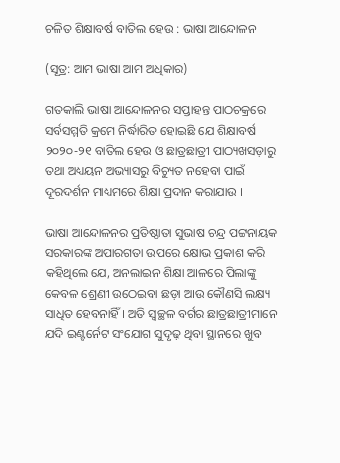ଚଳିତ ଶିକ୍ଷାବର୍ଷ ବାତିଲ ହେଉ : ଭାଷା ଆନ୍ଦୋଳନ

(ସୂତ୍ର: ଆମ ଭାଷା ଆମ ଅଧିକାର)

ଗତକାଲି ଭାଷା ଆନ୍ଦୋଳନର ସପ୍ତାହନ୍ତ ପାଠଚକ୍ରରେ ସର୍ବସମ୍ମତି କ୍ରମେ ନିର୍ଦ୍ଧାରିତ ହୋଇଛି ଯେ ଶିକ୍ଷାବର୍ଷ ୨୦୨୦-୨୧ ବାତିଲ ହେଉ ଓ ଛାତ୍ରଛାତ୍ରୀ ପାଠ୍ୟଖସଡ଼ାରୁ ତଥା ଅଧ୍ୟୟନ ଅଭ୍ୟାସରୁ ବିଚ୍ୟୁତ ନହେବା ପାଇଁ ଦୂରଦର୍ଶନ ମାଧ୍ୟମରେ ଶିକ୍ଷା ପ୍ରଦାନ କରାଯାଉ ।

ଭାଷା ଆନ୍ଦୋଳନର ପ୍ରତିଷ୍ଠାତା ସୁଭାଷ ଚନ୍ଦ୍ର ପଟ୍ଟନାୟକ ସରକାରଙ୍କ ଅପାରଗତା ଉପରେ କ୍ଷୋଭ ପ୍ରକାଶ କରି କହିଥିଲେ ଯେ, ଅନଲାଇନ ଶିକ୍ଷା ଆଳରେ ପିଲାଙ୍କୁ କେବଳ ଶ୍ରେଣୀ ଉଠେଇବା ଛଡ଼ା ଆଉ କୌଣସି ଲକ୍ଷ୍ୟ ସାଧିତ ହେବନାହିଁ । ଅତି ସ୍ଵଚ୍ଛଳ ବର୍ଗର ଛାତ୍ରଛାତ୍ରୀମାନେ ଯଦି ଇଣ୍ଟର୍ନେଟ ସଂଯୋଗ ସୁଦୃଢ଼ ଥିବା ସ୍ଥାନରେ ଖୁବ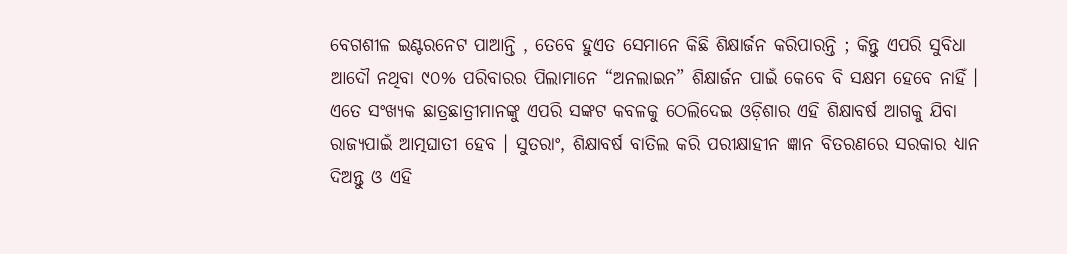ବେଗଶୀଳ ଇଣ୍ଟରନେଟ ପାଆନ୍ତି , ତେବେ ହୁଏତ ସେମାନେ କିଛି ଶିକ୍ଷାର୍ଜନ କରିପାରନ୍ତି ; କିନ୍ତୁ ଏପରି ସୁବିଧା ଆଦୌ ନଥିବା ୯୦% ପରିବାରର ପିଲାମାନେ “ଅନଲାଇନ” ଶିକ୍ଷାର୍ଜନ ପାଇଁ କେବେ ବି ସକ୍ଷମ ହେବେ ନାହିଁ ।  ଏତେ ସଂଖ୍ୟକ ଛାତ୍ରଛାତ୍ରୀମାନଙ୍କୁ ଏପରି ସଙ୍କଟ କବଳକୁ ଠେଲିଦେଇ ଓଡ଼ିଶାର ଏହି ଶିକ୍ଷାବର୍ଷ ଆଗକୁ ଯିବା ରାଜ୍ୟପାଇଁ ଆତ୍ମଘାତୀ ହେବ । ସୁତରାଂ, ଶିକ୍ଷାବର୍ଷ ବାତିଲ କରି ପରୀକ୍ଷାହୀନ ଜ୍ଞାନ ବିତରଣରେ ସରକାର ଧ୍ୟାନ ଦିଅନ୍ତୁ ଓ ଏହି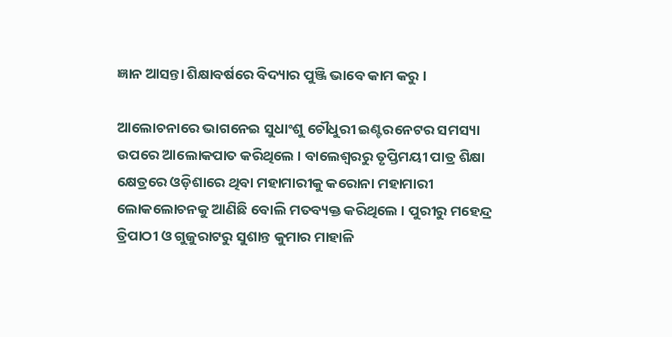ଜ୍ଞାନ ଆସନ୍ତା ଶିକ୍ଷାବର୍ଷରେ ବିଦ୍ୟାର ପୁଞ୍ଜି ଭାବେ କାମ କରୁ ।

ଆଲୋଚନାରେ ଭାଗନେଇ ସୁଧାଂଶୁ ଚୌଧୁରୀ ଇଣ୍ଟରନେଟର ସମସ୍ୟା ଉପରେ ଆଲୋକପାତ କରିଥିଲେ । ବାଲେଶ୍ୱରରୁ ତୃପ୍ତିମୟୀ ପାତ୍ର ଶିକ୍ଷା କ୍ଷେତ୍ରରେ ଓଡ଼ିଶାରେ ଥିବା ମହାମାରୀକୁ କରୋନା ମହାମାରୀ ଲୋକଲୋଚନକୁ ଆଣିଛି ବୋଲି ମତବ୍ୟକ୍ତ କରିଥିଲେ । ପୁରୀରୁ ମହେନ୍ଦ୍ର ତ୍ରିପାଠୀ ଓ ଗୁଜୁରାଟରୁ ସୁଶାନ୍ତ କୁମାର ମାହାଳି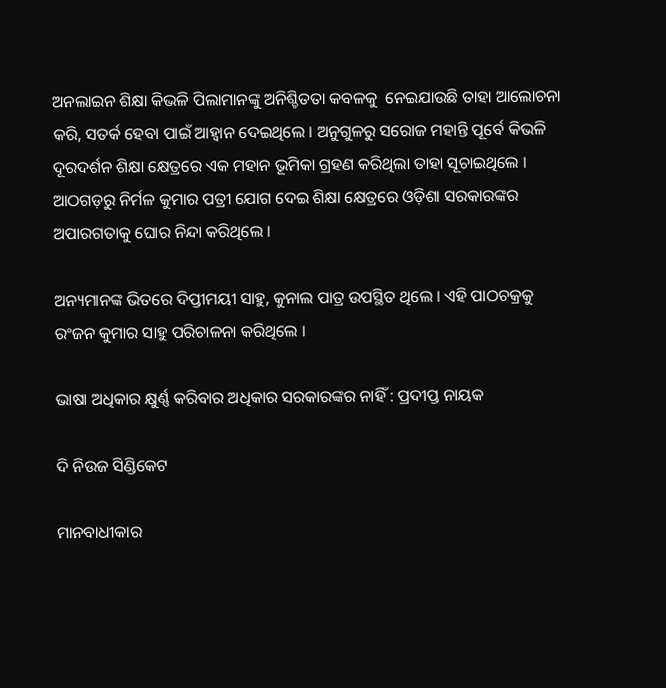ଅନଲାଇନ ଶିକ୍ଷା କିଭଳି ପିଲାମାନଙ୍କୁ ଅନିଶ୍ଚିତତା କବଳକୁ  ନେଇଯାଉଛି ତାହା ଆଲୋଚନା କରି, ସତର୍କ ହେବା ପାଇଁ ଆହ୍ୱାନ ଦେଇଥିଲେ । ଅନୁଗୁଳରୁ ସରୋଜ ମହାନ୍ତି ପୂର୍ବେ କିଭଳି ଦୂରଦର୍ଶନ ଶିକ୍ଷା କ୍ଷେତ୍ରରେ ଏକ ମହାନ ଭୂମିକା ଗ୍ରହଣ କରିଥିଲା ତାହା ସୂଚାଇଥିଲେ । ଆଠଗଡ଼ରୁ ନିର୍ମଳ କୁମାର ପତ୍ରୀ ଯୋଗ ଦେଇ ଶିକ୍ଷା କ୍ଷେତ୍ରରେ ଓଡ଼ିଶା ସରକାରଙ୍କର ଅପାରଗତାକୁ ଘୋର ନିନ୍ଦା କରିଥିଲେ ।

ଅନ୍ୟମାନଙ୍କ ଭିତରେ ଦିପ୍ତୀମୟୀ ସାହୁ, କୁନାଲ ପାତ୍ର ଉପସ୍ଥିତ ଥିଲେ । ଏହି ପାଠଚକ୍ରକୁ ରଂଜନ କୁମାର ସାହୁ ପରିଚାଳନା କରିଥିଲେ ।

ଭାଷା ଅଧିକାର କ୍ଷୁର୍ଣ୍ଣ କରିବାର ଅଧିକାର ସରକାରଙ୍କର ନାହିଁ : ପ୍ରଦୀପ୍ତ ନାୟକ

ଦି ନିଉଜ ସିଣ୍ଡିକେଟ

ମାନବାଧୀକାର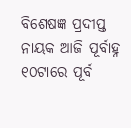ବିଶେଷଜ୍ଞ ପ୍ରଦୀପ୍ତ ନାୟକ ଆଜି ପୂର୍ବାହ୍ନ ୧୦ଟାରେ ପୂର୍ବ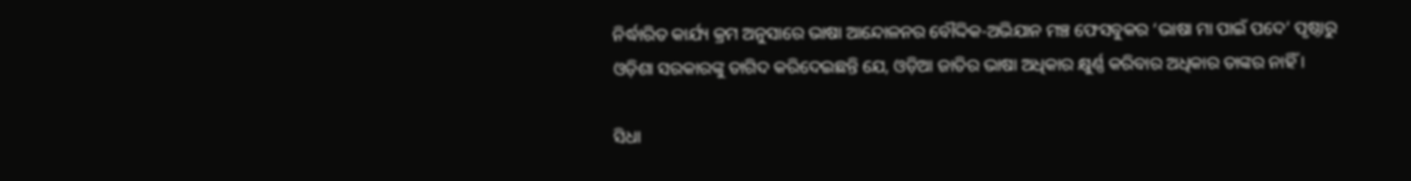ନିର୍ଦ୍ଧାରିତ କାର୍ଯ୍ୟ କ୍ରମ ଅନୁସାରେ ଭାଷା ଆନ୍ଦୋଳନର ବୌଦ୍ଦିକ-ଅଭିଯାନ ମଞ୍ଚ ଫେସବୁକର ‘ଭାଷା ମା ପାଇଁ ପଦେ’ ପୃଷ୍ଠାରୁ ଓଡ଼ିଶା ସରକାରଙ୍କୁ ତାଗିଦ କରିଦେଇଛନ୍ତି ଯେ, ଓଡ଼ିଆ ଜାତିର ଭାଷା ଅଧିକାର କ୍ଷୁର୍ଣ୍ଣ କରିବାର ଅଧିକାର ତାଙ୍କର ନାହିଁ ।

ସିଧା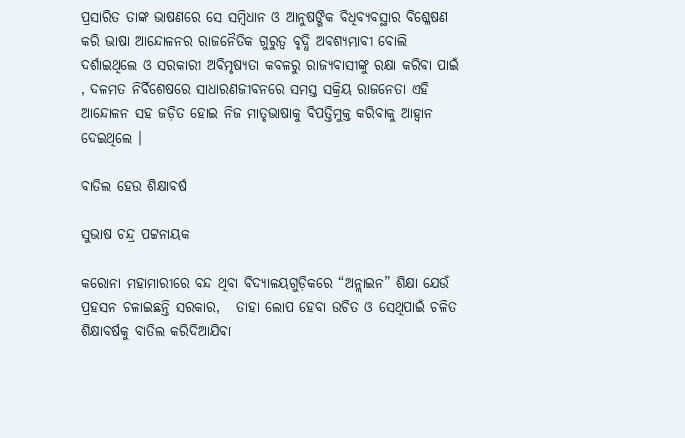ପ୍ରସାରିତ ତାଙ୍କ ଭାଷଣରେ ସେ ସମ୍ବିଧାନ ଓ ଆନୁଷଙ୍ଗିକ ବିଧିବ୍ୟବସ୍ଥାର ବିଶ୍ଳେଷଣ କରି ଭାଷା ଆନ୍ଦୋଳନର ରାଜନୈତିକ ଗୁରୁତ୍ଵ ବୃଦ୍ଧି ଅବଶ୍ୟମ୍ଭାବୀ ବୋଲି ଦର୍ଶାଇଥିଲେ ଓ ସରକାରୀ ଅବିମୃଷ୍ୟତା କବଳରୁ ରାଜ୍ୟବାସୀଙ୍କୁ ରକ୍ଷା କରିବା ପାଇଁ , ଦଳମତ ନିର୍ବିଶେଷରେ ସାଧାରଣଜୀବନରେ ସମସ୍ତ ସକ୍ରିୟ ରାଜନେତା ଏହି ଆନ୍ଦୋଳନ ସହ ଜଡ଼ିତ ହୋଇ ନିଜ ମାତୃଭାଷାକୁ ବିପତ୍ତିମୁକ୍ତ କରିବାକୁ ଆହ୍ଵାନ ଦେଇଥିଲେ ।

ବାତିଲ ହେଉ ଶିକ୍ଷାବର୍ଷ

ସୁଭାଷ ଚନ୍ଦ୍ର ପଟ୍ଟନାୟକ

କରୋନା ମହାମାରୀରେ ବନ୍ଦ ଥିବା ବିଦ୍ୟାଳୟଗୁଡ଼ିକରେ “ଅନ୍ଲାଇନ” ଶିକ୍ଷା ଯେଉଁ ପ୍ରହସନ ଚଳାଇଛନ୍ତି ସରକାର,   ତାହା ଲୋପ ହେବା ଉଚିତ ଓ ସେଥିପାଇଁ ଚଳିତ ଶିକ୍ଷାବର୍ଷକୁ ବାତିଲ କରିଦିଆଯିବା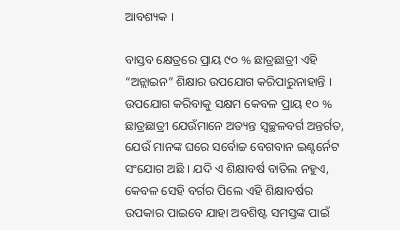ଆବଶ୍ୟକ ।

ବାସ୍ତବ କ୍ଷେତ୍ରରେ ପ୍ରାୟ ୯୦ % ଛାତ୍ରଛାତ୍ରୀ ଏହି “ଅନ୍ଲାଇନ” ଶିକ୍ଷାର ଉପଯୋଗ କରିପାରୁନାହାନ୍ତି । ଉପଯୋଗ କରିବାକୁ ସକ୍ଷମ କେବଳ ପ୍ରାୟ ୧୦ % ଛାତ୍ରଛାତ୍ରୀ ଯେଉଁମାନେ ଅତ୍ୟନ୍ତ ସ୍ବଚ୍ଛଳବର୍ଗ ଅନ୍ତର୍ଗତ, ଯେଉଁ ମାନଙ୍କ ଘରେ ସର୍ବୋଚ୍ଚ ବେଗବାନ ଇଣ୍ଟର୍ନେଟ ସଂଯୋଗ ଅଛି । ଯଦି ଏ ଶିକ୍ଷାବର୍ଷ ବାତିଲ ନହୁଏ, କେବଳ ସେହି ବର୍ଗର ପିଲେ ଏହି ଶିକ୍ଷାବର୍ଷର ଉପକାର ପାଇବେ ଯାହା ଅବଶିଷ୍ଟ ସମସ୍ତଙ୍କ ପାଇଁ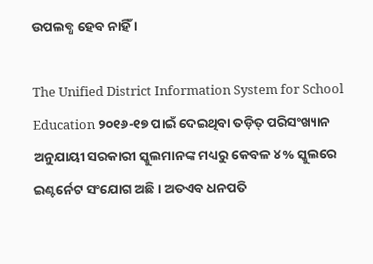ଉପଲବ୍ଧ ହେବ ନାହିଁ ।

The Unified District Information System for School Education ୨୦୧୬-୧୭ ପାଇଁ ଦେଇଥିବା ତଡ଼ିତ୍ ପରିସଂଖ୍ୟାନ ଅନୁଯାୟୀ ସରକାରୀ ସ୍କୁଲମାନଙ୍କ ମଧ୍ୟରୁ କେବଳ ୪% ସ୍କୁଲରେ ଇଣ୍ଟର୍ନେଟ ସଂଯୋଗ ଅଛି । ଅତଏବ ଧନପତି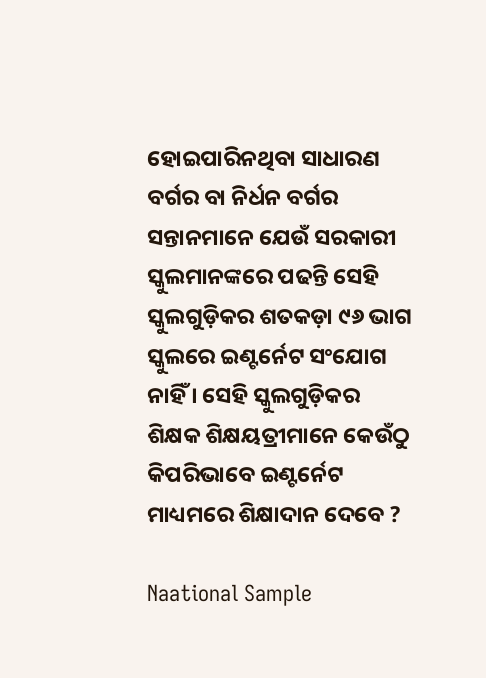ହୋଇପାରିନଥିବା ସାଧାରଣ ବର୍ଗର ବା ନିର୍ଧନ ବର୍ଗର ସନ୍ତାନମାନେ ଯେଉଁ ସରକାରୀ ସ୍କୁଲମାନଙ୍କରେ ପଢନ୍ତି ସେହି ସ୍କୁଲଗୁଡ଼ିକର ଶତକଡ଼ା ୯୬ ଭାଗ ସ୍କୁଲରେ ଇଣ୍ଟର୍ନେଟ ସଂଯୋଗ ନାହିଁ । ସେହି ସ୍କୁଲଗୁଡ଼ିକର ଶିକ୍ଷକ ଶିକ୍ଷୟତ୍ରୀମାନେ କେଉଁଠୁ କିପରିଭାବେ ଇଣ୍ଟର୍ନେଟ ମାଧ୍ୟମରେ ଶିକ୍ଷାଦାନ ଦେବେ ?

Naational Sample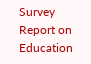Survey Report on Education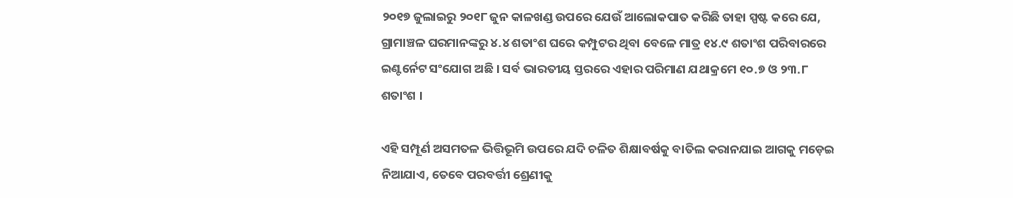୨୦୧୭ ଜୁଲାଇରୁ ୨୦୧୮ ଜୁନ କାଳଖଣ୍ଡ ଉପରେ ଯେଉଁ ଆଲୋକପାତ କରିଛି ତାହା ସ୍ପଷ୍ଟ କରେ ଯେ, ଗ୍ରାମାଞ୍ଚଳ ଘରମାନଙ୍କରୁ ୪.୪ ଶତାଂଶ ଘରେ କମ୍ପୁଟର ଥିବା ବେଳେ ମାତ୍ର ୧୪.୯ ଶତାଂଶ ପରିବାରରେ ଇଣ୍ଟର୍ନେଟ ସଂଯୋଗ ଅଛି । ସର୍ବ ଭାରତୀୟ ସ୍ତରରେ ଏହାର ପରିମାଣ ଯଥାକ୍ରମେ ୧୦.୭ ଓ ୨୩.୮ ଶତାଂଶ ।

ଏହି ସମ୍ପୂର୍ଣ ଅସମତଳ ଭିତ୍ତିଭୂମି ଉପରେ ଯଦି ଚଳିତ ଶିକ୍ଷାବର୍ଷକୁ ବାତିଲ କରାନଯାଇ ଆଗକୁ ମଡ଼େଇ ନିଆଯାଏ, ତେବେ ପରବର୍ତ୍ତୀ ଶ୍ରେଣୀକୁ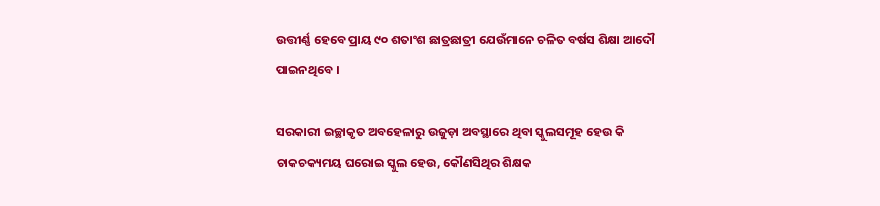ଉତ୍ତୀର୍ଣ୍ଣ ହେବେ ପ୍ରାୟ ୯୦ ଶତାଂଶ ଛାତ୍ରଛାତ୍ରୀ ଯେଉଁମାନେ ଚଳିତ ବର୍ଷସ ଶିକ୍ଷା ଆଦୌ ପାଇନଥିବେ ।

ସରକାରୀ ଇଚ୍ଛାକୃତ ଅବହେଳାରୁ ଉଜୁଡ଼ା ଅବସ୍ଥାରେ ଥିବା ସ୍କୁଲସମୂହ ହେଉ କି ଚାକଚକ୍ୟମୟ ଘରୋଇ ସ୍କୁଲ ହେଉ, କୌଣସିଥିର ଶିକ୍ଷକ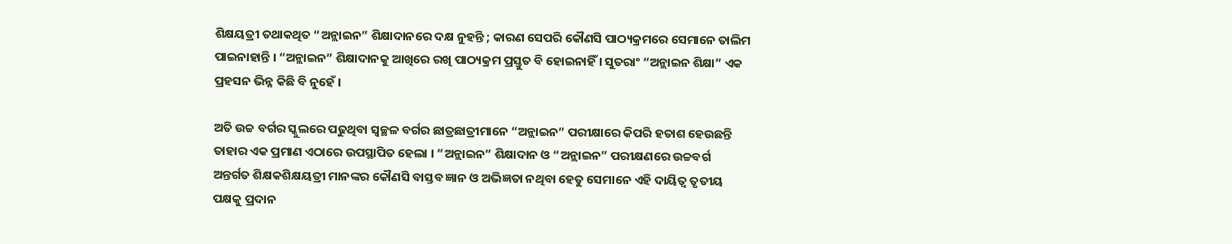ଶିକ୍ଷୟତ୍ରୀ ତଥାକଥିତ “ଅନ୍ଲାଇନ” ଶିକ୍ଷାଦାନରେ ଦକ୍ଷ ନୁହନ୍ତି ; କାରଣ ସେପରି କୌଣସି ପାଠ୍ୟକ୍ରମରେ ସେମାନେ ତାଲିମ ପାଇନାହାନ୍ତି । “ଅନ୍ଲାଇନ” ଶିକ୍ଷାଦାନକୁ ଆଖିରେ ରଖି ପାଠ୍ୟକ୍ରମ ପ୍ରସ୍ତୁତ ବି ହୋଇନାହିଁ । ସୁତରାଂ “ଅନ୍ଲାଇନ ଶିକ୍ଷା” ଏକ ପ୍ରହସନ ଭିନ୍ନ କିଛି ବି ନୁହେଁ ।

ଅତି ଉଚ୍ଚ ବର୍ଗର ସ୍କୁଲରେ ପଢୁଥିବା ସ୍ବଚ୍ଛଳ ବର୍ଗର ଛାତ୍ରଛାତ୍ରୀମାନେ “ଅନ୍ଲାଇନ” ପରୀକ୍ଷାରେ କିପରି ହତାଶ ହେଉଛନ୍ତି ତାହାର ଏକ ପ୍ରମାଣ ଏଠାରେ ଉପସ୍ଥାପିତ ହେଲା । “ଅନ୍ଲାଇନ” ଶିକ୍ଷାଦାନ ଓ “ଅନ୍ଲାଇନ” ପରୀକ୍ଷଣରେ ଉଚ୍ଚବର୍ଗ ଅନ୍ତର୍ଗତ ଶିକ୍ଷକଶିକ୍ଷୟତ୍ରୀ ମାନଙ୍କର କୌଣସି ବାସ୍ତବ ଜ୍ଞାନ ଓ ଅଭିଜ୍ଞତା ନଥିବା ହେତୁ ସେମାନେ ଏହି ଦାୟିତ୍ଵ ତୃତୀୟ ପକ୍ଷକୁ ପ୍ରଦାନ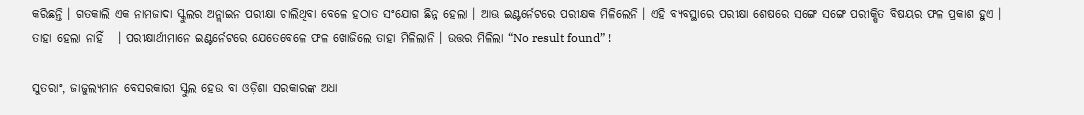କରିଛନ୍ତି । ଗତକାଲି ଏକ ନାମଜାଦା ସ୍କୁଲର ଅନ୍ଲାଇନ ପରୀକ୍ଷା ଚାଲିଥିବା ବେଳେ ହଠାତ ସଂଯୋଗ ଛିନ୍ନ ହେଲା । ଆଊ ଇଣ୍ଟର୍ନେଟରେ ପରୀକ୍ଷକ ମିଳିଲେନି । ଏହି ବ୍ୟବସ୍ଥାରେ ପରୀକ୍ଷା ଶେଷରେ ସଙ୍ଗେ ସଙ୍ଗେ ପରୀକ୍ଷିତ ବିଷୟର ଫଳ ପ୍ରକାଶ ହୁଏ । ତାହା ହେଲା ନାହିଁ   । ପରୀକ୍ଷାର୍ଥୀମାନେ ଇଣ୍ଟର୍ନେଟରେ ଯେତେବେଳେ ଫଳ ଖୋଜିଲେ ତାହା ମିଳିଲାନି । ଉତ୍ତର ମିଳିଲା “No result found” !

ସୁତରାଂ, ଜାଜୁଲ୍ୟମାନ ବେସରକାରୀ ସ୍କୁଲ ହେଉ ବା ଓଡ଼ିଶା ସରକାରଙ୍କ ଅଧା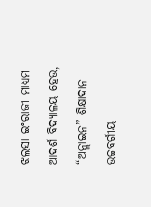ଝଲସା ଇଂରାଜୀ ମାଧ୍ୟମ ଆଦର୍ଶ ବିଦ୍ୟାଳୟ ହେଉ, “ଅନ୍ଲାଇନ” ଶିକ୍ଷାଦାନ  ଉଚ୍ଚବର୍ଗୀୟ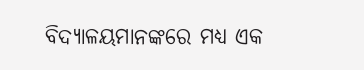ବିଦ୍ୟାଳୟମାନଙ୍କରେ ମଧ୍ୟ ଏକ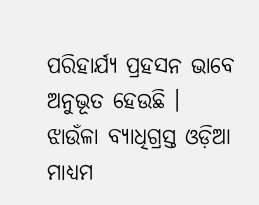ପରିହାର୍ଯ୍ୟ ପ୍ରହସନ ଭାବେ ଅନୁଭୂତ ହେଉଛି । ଝାଉଁଳା ବ୍ୟାଧିଗ୍ରସ୍ତ ଓଡ଼ିଆ ମାଧ୍ୟମ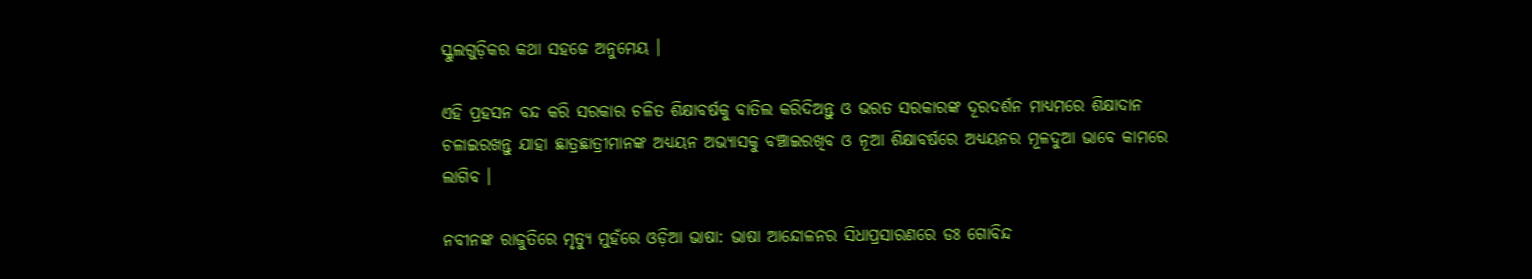ସ୍କୁଲଗୁଡ଼ିକର କଥା ସହଜେ ଅନୁମେୟ ।

ଏହି ପ୍ରହସନ ବନ୍ଦ କରି ସରକାର ଚଳିତ ଶିକ୍ଷାବର୍ଷକୁ ବାତିଲ କରିଦିଅନ୍ତୁ ଓ ଭରତ ସରକାରଙ୍କ ଦୂରଦର୍ଶନ ମାଧ୍ୟମରେ ଶିକ୍ଷାଦାନ ଚଳାଇରଖନ୍ତୁ ଯାହା ଛାତ୍ରଛାତ୍ରୀମାନଙ୍କ ଅଧ୍ୟୟନ ଅଭ୍ୟାସକୁ ବଞ୍ଚାଇରଖିବ ଓ ନୂଆ ଶିକ୍ଷାବର୍ଷରେ ଅଧ୍ୟୟନର ମୂଳଦୁଆ ଭାବେ କାମରେ ଲାଗିବ ।

ନବୀନଙ୍କ ରାଜୁତିରେ ମୃତ୍ୟୁ ମୁହଁରେ ଓଡ଼ିଆ ଭାଷା: ଭାଷା ଆନ୍ଦୋଳନର ସିଧାପ୍ରସାରଣରେ ଡଃ ଗୋବିନ୍ଦ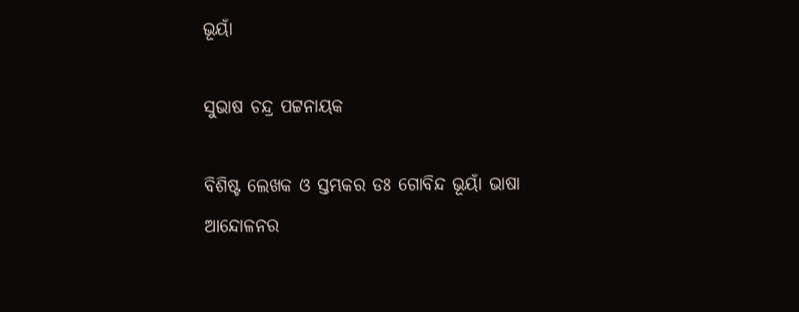ଭୂୟାଁ

ସୁଭାଷ ଚନ୍ଦ୍ର ପଟ୍ଟନାୟକ

ବିଶିଷ୍ଟ ଲେଖକ ଓ ସ୍ତମ୍ଭକର ଡଃ ଗୋବିନ୍ଦ ଭୂୟାଁ ଭାଷା ଆନ୍ଦୋଳନର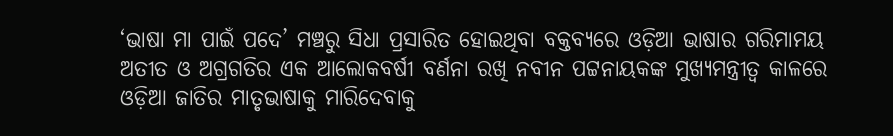‘ଭାଷା ମା ପାଇଁ ପଦେ’ ମଞ୍ଚରୁ ସିଧା ପ୍ରସାରିତ ହୋଇଥିବା ବକ୍ତବ୍ୟରେ ଓଡ଼ିଆ ଭାଷାର ଗରିମାମୟ ଅତୀତ ଓ ଅଗ୍ରଗତିର ଏକ ଆଲୋକବର୍ଷୀ ବର୍ଣନା ରଖି ନବୀନ ପଟ୍ଟନାୟକଙ୍କ ମୁଖ୍ୟମନ୍ତ୍ରୀତ୍ଵ କାଳରେ ଓଡ଼ିଆ ଜାତିର ମାତୃଭାଷାକୁ ମାରିଦେବାକୁ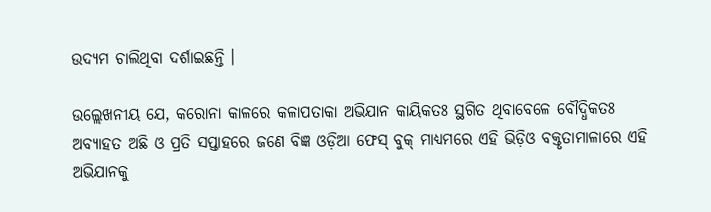ଉଦ୍ୟମ ଚାଲିଥିବା ଦର୍ଶାଇଛନ୍ତି ।

ଉଲ୍ଲେଖନୀୟ ଯେ, କରୋନା କାଳରେ କଳାପତାକା ଅଭିଯାନ କାୟିକତଃ ସ୍ଥଗିତ ଥିବାବେଳେ ବୌଦ୍ଧିକତଃ ଅବ୍ୟାହତ ଅଛି ଓ ପ୍ରତି ସପ୍ତାହରେ ଜଣେ ବିଜ୍ଞ ଓଡ଼ିଆ ଫେସ୍ ବୁକ୍ ମାଧ୍ୟମରେ ଏହି ଭିଡ଼ିଓ ବକ୍ତୃତାମାଳାରେ ଏହି ଅଭିଯାନକୁ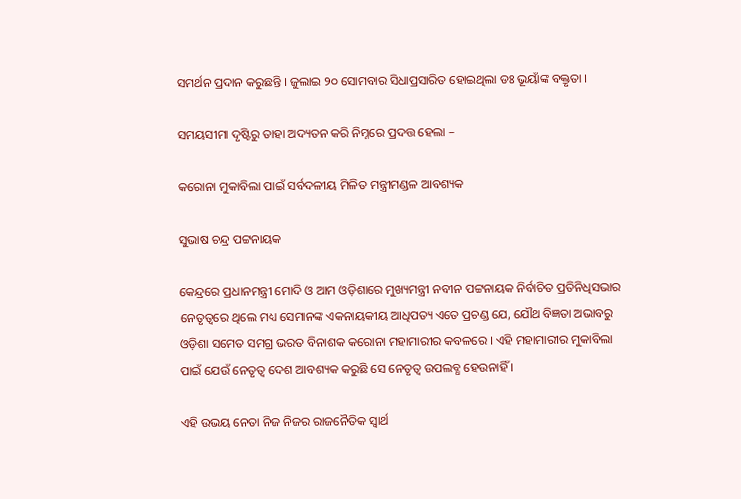ସମର୍ଥନ ପ୍ରଦାନ କରୁଛନ୍ତି । ଜୁଲାଇ ୨୦ ସୋମବାର ସିଧାପ୍ରସାରିତ ହୋଇଥିଲା ଡଃ ଭୂୟାଁଙ୍କ ବକ୍ତୃତା ।

ସମୟସୀମା ଦୃଷ୍ଟିରୁ ତାହା ଅଦ୍ୟତନ କରି ନିମ୍ନରେ ପ୍ରଦତ୍ତ ହେଲା –

କରୋନା ମୁକାବିଲା ପାଇଁ ସର୍ବଦଳୀୟ ମିଳିତ ମନ୍ତ୍ରୀମଣ୍ଡଳ ଆବଶ୍ୟକ

ସୁଭାଷ ଚନ୍ଦ୍ର ପଟ୍ଟନାୟକ

କେନ୍ଦ୍ରରେ ପ୍ରଧାନମନ୍ତ୍ରୀ ମୋଦି ଓ ଆମ ଓଡ଼ିଶାରେ ମୁଖ୍ୟମନ୍ତ୍ରୀ ନବୀନ ପଟ୍ଟନାୟକ ନିର୍ବାଚିତ ପ୍ରତିନିଧିସଭାର ନେତୃତ୍ବରେ ଥିଲେ ମଧ୍ୟ ସେମାନଙ୍କ ଏକନାୟକୀୟ ଆଧିପତ୍ୟ ଏତେ ପ୍ରଚଣ୍ଡ ଯେ, ଯୌଥ ବିଜ୍ଞତା ଅଭାବରୁ ଓଡ଼ିଶା ସମେତ ସମଗ୍ର ଭରତ ବିନାଶକ କରୋନା ମହାମାରୀର କବଳରେ । ଏହି ମହାମାରୀର ମୁକାବିଲା ପାଇଁ ଯେଉଁ ନେତୃତ୍ଵ ଦେଶ ଆବଶ୍ୟକ କରୁଛି ସେ ନେତୃତ୍ଵ ଉପଲବ୍ଧ ହେଉନାହିଁ ।

ଏହି ଉଭୟ ନେତା ନିଜ ନିଜର ରାଜନୈତିକ ସ୍ଵାର୍ଥ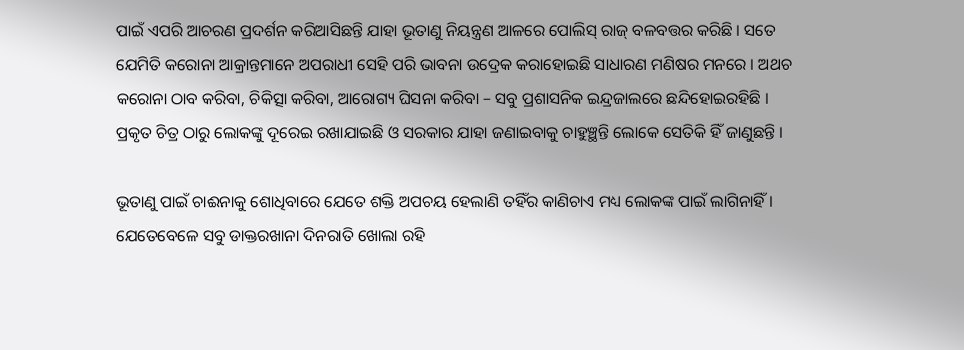ପାଇଁ ଏପରି ଆଚରଣ ପ୍ରଦର୍ଶନ କରିଆସିଛନ୍ତି ଯାହା ଭୂତାଣୁ ନିୟନ୍ତ୍ରଣ ଆଳରେ ପୋଲିସ୍ ରାଜ୍ ବଳବତ୍ତର କରିଛି । ସତେ ଯେମିତି କରୋନା ଆକ୍ରାନ୍ତମାନେ ଅପରାଧୀ ସେହି ପରି ଭାବନା ଉଦ୍ରେକ କରାହୋଇଛି ସାଧାରଣ ମଣିଷର ମନରେ । ଅଥଚ କରୋନା ଠାବ କରିବା, ଚିକିତ୍ସା କରିବା, ଆରୋଗ୍ୟ ଘିସନା କରିବା – ସବୁ ପ୍ରଶାସନିକ ଇନ୍ଦ୍ରଜାଲରେ ଛନ୍ଦିହୋଇରହିଛି । ପ୍ରକୃତ ଚିତ୍ର ଠାରୁ ଲୋକଙ୍କୁ ଦୂରେଇ ରଖାଯାଇଛି ଓ ସରକାର ଯାହା ଜଣାଇବାକୁ ଚାହୁଞ୍ଛନ୍ତି ଲୋକେ ସେତିକି ହିଁ ଜାଣୁଛନ୍ତି ।

ଭୂତାଣୁ ପାଇଁ ଚାଈନାକୁ ଶୋଧିବାରେ ଯେତେ ଶକ୍ତି ଅପଚୟ ହେଲାଣି ତହିଁର କାଣିଚାଏ ମଧ୍ୟ ଲୋକଙ୍କ ପାଇଁ ଲାଗିନାହିଁ । ଯେତେବେଳେ ସବୁ ଡାକ୍ତରଖାନା ଦିନରାତି ଖୋଲା ରହି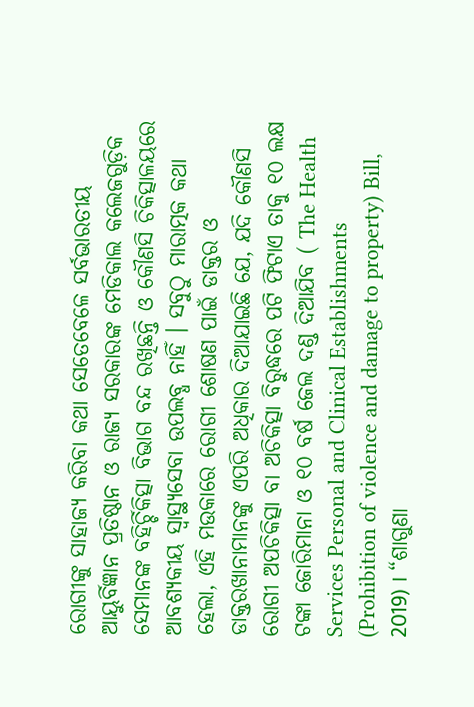ରୋଗୀଙ୍କୁ ସାହାଜ୍ଯ କରିବା କଥା ସେତେବେଳେ ସର୍ବଭାରତୀୟ ଆୟୁର୍ବିଜ୍ଞାନ ପ୍ରତିଷ୍ଠାନ ଓ ରାଜ୍ୟ ସରକାରଙ୍କ ମେଡିକାଲ କଲେଜଗୁଡ଼ିକ ସେମାନଙ୍କ ବହିର୍ଚ୍ଚିକିତ୍ସା ବିଭାଗ ବନ୍ଦ ରଖିଛନ୍ତି ଓ କୌଣସି ଚିକିତ୍ସାଳୟରେ ଆବଶ୍ୟକୀୟ ସ୍ବାସ୍ଥ୍ୟସେବା ଉପଲବ୍ଧ ନାହିଁ । ସବୁଠୁ ମାରାତ୍ମକ କଥା ହେଲା, ଏହି ମଉକାରେ ରୋଗୀ ଶୋଷଣ ପାଇଁ ଡାକ୍ତର ଓ ଡାକ୍ତରଖାନାମାନଙ୍କୁ ଏପରି ଅଧିକାର ଦିଆଯାଇଛି ଯେ, ଯଦି କୌଣସି ରୋଗୀ ଅପଚିକିତ୍ସା ବା ଅଚିକିତ୍ସା ବିରୁଦ୍ଧରେ ପଟି ଫିଟାଏ ତାକୁ ୧୦ ଲକ୍ଷ ଟଙ୍କା ଜୋରିମାନା ଓ ୧୦ ବର୍ଷ ଜେଲ ଦଣ୍ଡ ଦିଆଯିବ ( The Health Services Personal and Clinical Establishments (Prohibition of violence and damage to property) Bill, 2019) । “ଶାଗୁଣା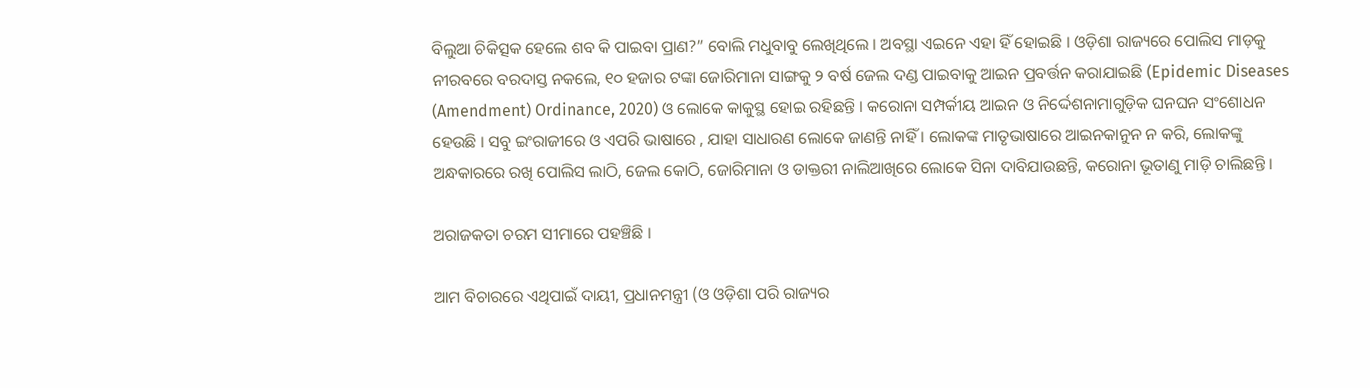ବିଲୁଆ ଚିକିତ୍ସକ ହେଲେ ଶବ କି ପାଇବା ପ୍ରାଣ?” ବୋଲି ମଧୁବାବୁ ଲେଖିଥିଲେ । ଅବସ୍ଥା ଏଇନେ ଏହା ହିଁ ହୋଇଛି । ଓଡ଼ିଶା ରାଜ୍ୟରେ ପୋଲିସ ମାଡ଼କୁ ନୀରବରେ ବରଦାସ୍ତ ନକଲେ, ୧୦ ହଜାର ଟଙ୍କା ଜୋରିମାନା ସାଙ୍ଗକୁ ୨ ବର୍ଷ ଜେଲ ଦଣ୍ଡ ପାଇବାକୁ ଆଇନ ପ୍ରବର୍ତ୍ତନ କରାଯାଇଛି (Epidemic Diseases (Amendment) Ordinance, 2020) ଓ ଲୋକେ କାକୁସ୍ଥ ହୋଇ ରହିଛନ୍ତି । କରୋନା ସମ୍ପର୍କୀୟ ଆଇନ ଓ ନିର୍ଦ୍ଦେଶନାମାଗୁଡ଼ିକ ଘନଘନ ସଂଶୋଧନ ହେଉଛି । ସବୁ ଇଂରାଜୀରେ ଓ ଏପରି ଭାଷାରେ , ଯାହା ସାଧାରଣ ଲୋକେ ଜାଣନ୍ତି ନାହିଁ । ଲୋକଙ୍କ ମାତୃଭାଷାରେ ଆଇନକାନୁନ ନ କରି, ଲୋକଙ୍କୁ ଅନ୍ଧକାରରେ ରଖି ପୋଲିସ ଲାଠି, ଜେଲ କୋଠି, ଜୋରିମାନା ଓ ଡାକ୍ତରୀ ନାଲିଆଖିରେ ଲୋକେ ସିନା ଦାବିଯାଉଛନ୍ତି, କରୋନା ଭୂତାଣୁ ମାଡ଼ି ଚାଲିଛନ୍ତି ।

ଅରାଜକତା ଚରମ ସୀମାରେ ପହଞ୍ଚିଛି ।

ଆମ ବିଚାରରେ ଏଥିପାଇଁ ଦାୟୀ, ପ୍ରଧାନମନ୍ତ୍ରୀ (ଓ ଓଡ଼ିଶା ପରି ରାଜ୍ୟର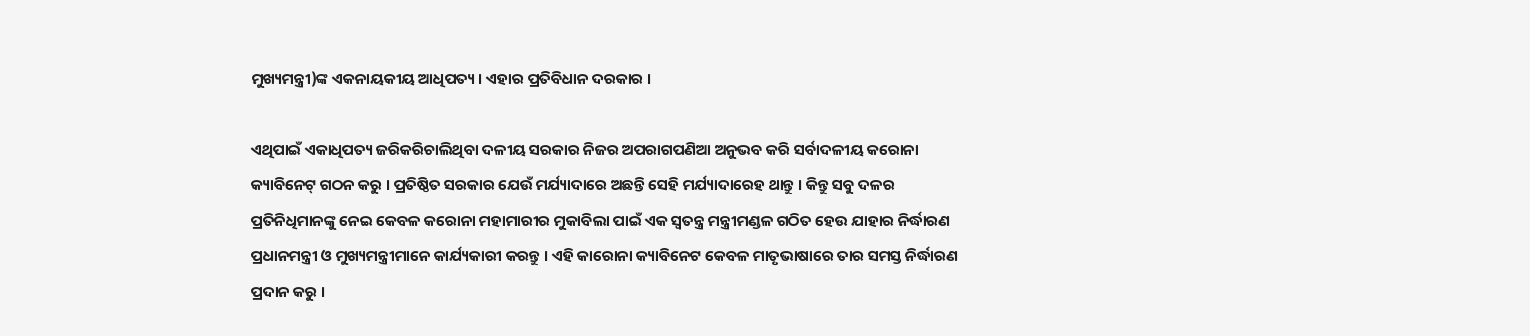ମୁଖ୍ୟମନ୍ତ୍ରୀ)ଙ୍କ ଏକନାୟକୀୟ ଆଧିପତ୍ୟ । ଏହାର ପ୍ରତିବିଧାନ ଦରକାର ।

ଏଥିପାଇଁ ଏକାଧିପତ୍ୟ ଜରିକରିଚାଲିଥିବା ଦଳୀୟ ସରକାର ନିଜର ଅପରାଗପଣିଆ ଅନୁଭବ କରି ସର୍ବାଦଳୀୟ କରୋନା କ୍ୟାବିନେଟ୍ ଗଠନ କରୁ । ପ୍ରତିଷ୍ଠିତ ସରକାର ଯେଉଁ ମର୍ଯ୍ୟାଦାରେ ଅଛନ୍ତି ସେହି ମର୍ଯ୍ୟାଦାରେହ ଥାନ୍ତୁ । କିନ୍ତୁ ସବୁ ଦଳର ପ୍ରତିନିଧିମାନଙ୍କୁ ନେଇ କେବଳ କରୋନା ମହାମାରୀର ମୁକାବିଲା ପାଇଁ ଏକ ସ୍ଵତନ୍ତ୍ର ମନ୍ତ୍ରୀମଣ୍ଡଳ ଗଠିତ ହେଉ ଯାହାର ନିର୍ଦ୍ଧାରଣ ପ୍ରଧାନମନ୍ତ୍ରୀ ଓ ମୁଖ୍ୟମନ୍ତ୍ରୀମାନେ କାର୍ଯ୍ୟକାରୀ କରନ୍ତୁ । ଏହି କାରୋନା କ୍ୟାବିନେଟ କେବଳ ମାତୃଭାଷାରେ ତାର ସମସ୍ତ ନିର୍ଦ୍ଧାରଣ ପ୍ରଦାନ କରୁ ।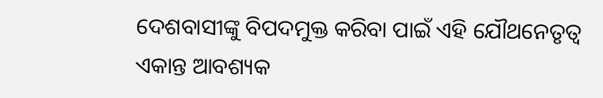ଦେଶବାସୀଙ୍କୁ ବିପଦମୁକ୍ତ କରିବା ପାଇଁ ଏହି ଯୌଥନେତୃତ୍ଵ ଏକାନ୍ତ ଆବଶ୍ୟକ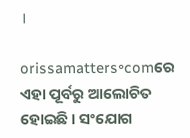।

orissamatters॰comରେ ଏହା ପୂର୍ବରୁ ଆଲୋଚିତ ହୋଇଛି । ସଂଯୋଗ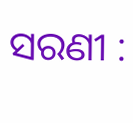ସରଣୀ :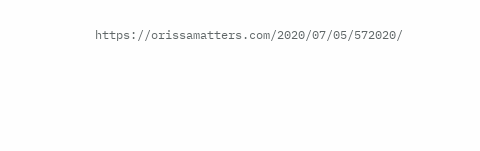https://orissamatters.com/2020/07/05/572020/